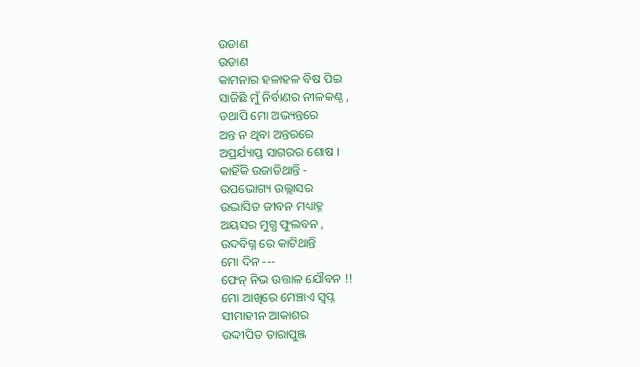ଉଡାଣ
ଉଡାଣ
କାମନାର ହଳାହଳ ବିଷ ପିଇ
ସାଜିଛି ମୁଁ ନିର୍ବାଣର ନୀଳକଣ୍ଠ ,
ତଥାପି ମୋ ଅଭ୍ୟନ୍ତରେ
ଅନ୍ତ ନ ଥିବା ଅନ୍ତରରେ
ଅପ୍ରର୍ଯ୍ୟାପ୍ତ ସାଗରର ଶୋଷ ।
କାହିଁକି ଉଜାଡିଥାନ୍ତି -
ଉପଭୋଗ୍ୟ ଉଲ୍ଲାସର
ଉଦ୍ଭାସିତ ଜୀବନ ମଧ୍ୟାହ୍ନ
ଅୟସର ମୁଗ୍ଧ ଫୁଲବନ ,
ଉଦବିଗ୍ନ ରେ କାଟିଥାନ୍ତି
ମୋ ଦିନ ---
ଫେନ୍ ନିଭ ଉତ୍ତାଳ ଯୌବନ !!
ମୋ ଆଖିରେ ମେଞ୍ଚାଏ ସ୍ବପ୍ନ
ସୀମାହୀନ ଆକାଶର
ଉଦ୍ଦୀପିତ ତାରାପୁଞ୍ଜ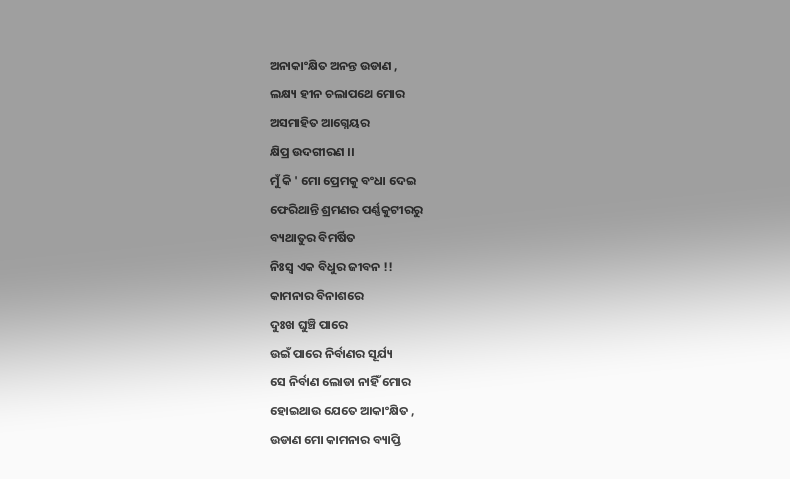ଅନାକାଂକ୍ଷିତ ଅନନ୍ତ ଉଡାଣ ,
ଲକ୍ଷ୍ୟ ହୀନ ଚଲାପଥେ ମୋର
ଅସମାହିତ ଆଗ୍ନେୟର
କ୍ଷିପ୍ର ଉଦଗୀରଣ ।।
ମୁଁ କି ' ମୋ ପ୍ରେମକୁ ବଂଧା ଦେଇ
ଫେରିଥାନ୍ତି ଶ୍ରମଣର ପର୍ଣ୍ଣକୁଟୀରରୁ
ବ୍ୟଥାତୁର ବିମର୍ଷିତ
ନିଃସ୍ବ ଏକ ବିଧୁର ଜୀବନ !!
କାମନାର ବିନାଶରେ
ଦୁଃଖ ଘୁଞ୍ଚି ପାରେ
ଉଇଁ ପାରେ ନିର୍ବାଣର ସୂର୍ଯ୍ୟ
ସେ ନିର୍ବାଣ ଲୋଡା ନାହିଁ ମୋର
ହୋଇଥାଉ ଯେତେ ଆକାଂକ୍ଷିତ ,
ଉଡାଣ ମୋ କାମନାର ବ୍ୟାପ୍ତି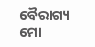ବୈରାଗ୍ୟ ମୋ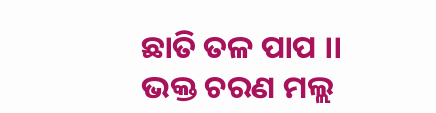ଛାତି ତଳ ପାପ ।।
ଭକ୍ତ ଚରଣ ମଲ୍ଲ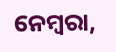ନେମ୍ବରା,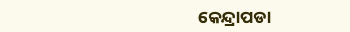କେନ୍ଦ୍ରାପଡା